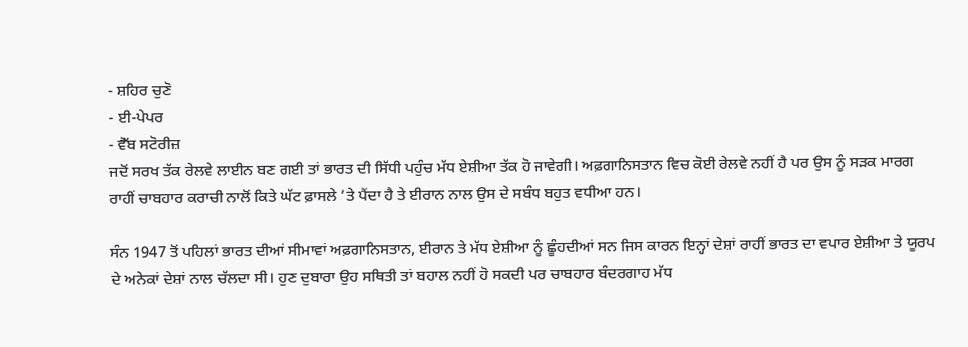- ਸ਼ਹਿਰ ਚੁਣੋ
- ਈ-ਪੇਪਰ
- ਵੈੱਬ ਸਟੋਰੀਜ਼
ਜਦੋਂ ਸਰਖ ਤੱਕ ਰੇਲਵੇ ਲਾਈਨ ਬਣ ਗਈ ਤਾਂ ਭਾਰਤ ਦੀ ਸਿੱਧੀ ਪਹੁੰਚ ਮੱਧ ਏਸ਼ੀਆ ਤੱਕ ਹੋ ਜਾਵੇਗੀ। ਅਫ਼ਗਾਨਿਸਤਾਨ ਵਿਚ ਕੋਈ ਰੇਲਵੇ ਨਹੀਂ ਹੈ ਪਰ ਉਸ ਨੂੰ ਸੜਕ ਮਾਰਗ ਰਾਹੀਂ ਚਾਬਹਾਰ ਕਰਾਚੀ ਨਾਲੋਂ ਕਿਤੇ ਘੱਟ ਫ਼ਾਸਲੇ ’ਤੇ ਪੈਂਦਾ ਹੈ ਤੇ ਈਰਾਨ ਨਾਲ ਉਸ ਦੇ ਸਬੰਧ ਬਹੁਤ ਵਧੀਆ ਹਨ।

ਸੰਨ 1947 ਤੋਂ ਪਹਿਲਾਂ ਭਾਰਤ ਦੀਆਂ ਸੀਮਾਵਾਂ ਅਫ਼ਗਾਨਿਸਤਾਨ, ਈਰਾਨ ਤੇ ਮੱਧ ਏਸ਼ੀਆ ਨੂੰ ਛੂੰਹਦੀਆਂ ਸਨ ਜਿਸ ਕਾਰਨ ਇਨ੍ਹਾਂ ਦੇਸ਼ਾਂ ਰਾਹੀਂ ਭਾਰਤ ਦਾ ਵਪਾਰ ਏਸ਼ੀਆ ਤੇ ਯੂਰਪ ਦੇ ਅਨੇਕਾਂ ਦੇਸ਼ਾਂ ਨਾਲ ਚੱਲਦਾ ਸੀ। ਹੁਣ ਦੁਬਾਰਾ ਉਹ ਸਥਿਤੀ ਤਾਂ ਬਹਾਲ ਨਹੀਂ ਹੋ ਸਕਦੀ ਪਰ ਚਾਬਹਾਰ ਬੰਦਰਗਾਹ ਮੱਧ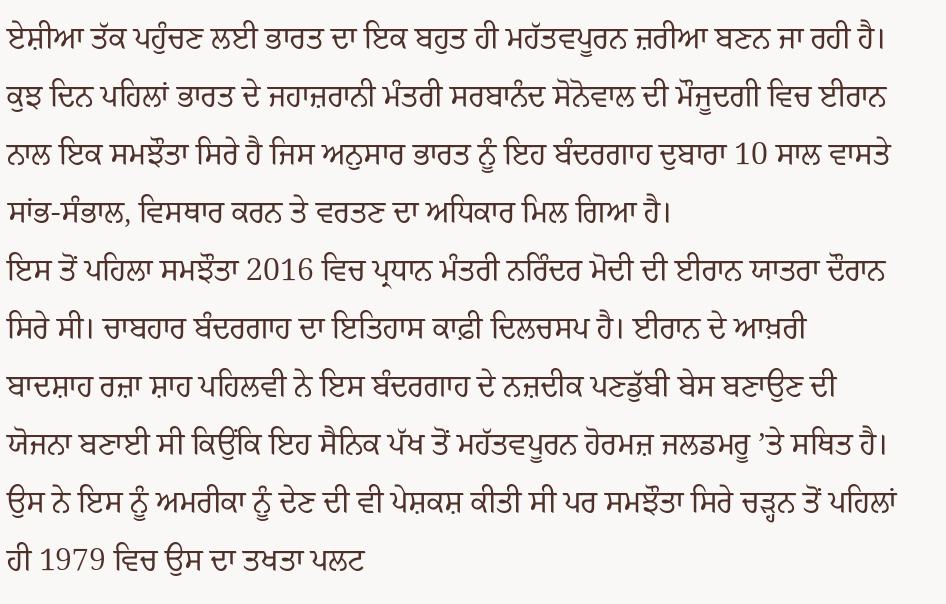ਏਸ਼ੀਆ ਤੱਕ ਪਹੁੰਚਣ ਲਈ ਭਾਰਤ ਦਾ ਇਕ ਬਹੁਤ ਹੀ ਮਹੱਤਵਪੂਰਨ ਜ਼ਰੀਆ ਬਣਨ ਜਾ ਰਹੀ ਹੈ। ਕੁਝ ਦਿਨ ਪਹਿਲਾਂ ਭਾਰਤ ਦੇ ਜਹਾਜ਼ਰਾਨੀ ਮੰਤਰੀ ਸਰਬਾਨੰਦ ਸੋਨੋਵਾਲ ਦੀ ਮੌਜੂਦਗੀ ਵਿਚ ਈਰਾਨ ਨਾਲ ਇਕ ਸਮਝੌਤਾ ਸਿਰੇ ਹੈ ਜਿਸ ਅਨੁਸਾਰ ਭਾਰਤ ਨੂੰ ਇਹ ਬੰਦਰਗਾਹ ਦੁਬਾਰਾ 10 ਸਾਲ ਵਾਸਤੇ ਸਾਂਭ-ਸੰਭਾਲ, ਵਿਸਥਾਰ ਕਰਨ ਤੇ ਵਰਤਣ ਦਾ ਅਧਿਕਾਰ ਮਿਲ ਗਿਆ ਹੈ।
ਇਸ ਤੋਂ ਪਹਿਲਾ ਸਮਝੌਤਾ 2016 ਵਿਚ ਪ੍ਰਧਾਨ ਮੰਤਰੀ ਨਰਿੰਦਰ ਮੋਦੀ ਦੀ ਈਰਾਨ ਯਾਤਰਾ ਦੌਰਾਨ ਸਿਰੇ ਸੀ। ਚਾਬਹਾਰ ਬੰਦਰਗਾਹ ਦਾ ਇਤਿਹਾਸ ਕਾਫ਼ੀ ਦਿਲਚਸਪ ਹੈ। ਈਰਾਨ ਦੇ ਆਖ਼ਰੀ ਬਾਦਸ਼ਾਹ ਰਜ਼ਾ ਸ਼ਾਹ ਪਹਿਲਵੀ ਨੇ ਇਸ ਬੰਦਰਗਾਹ ਦੇ ਨਜ਼ਦੀਕ ਪਣਡੁੱਬੀ ਬੇਸ ਬਣਾਉਣ ਦੀ ਯੋਜਨਾ ਬਣਾਈ ਸੀ ਕਿਉਂਕਿ ਇਹ ਸੈਨਿਕ ਪੱਖ ਤੋਂ ਮਹੱਤਵਪੂਰਨ ਹੋਰਮਜ਼ ਜਲਡਮਰੂ ’ਤੇ ਸਥਿਤ ਹੈ। ਉਸ ਨੇ ਇਸ ਨੂੰ ਅਮਰੀਕਾ ਨੂੰ ਦੇਣ ਦੀ ਵੀ ਪੇਸ਼ਕਸ਼ ਕੀਤੀ ਸੀ ਪਰ ਸਮਝੌਤਾ ਸਿਰੇ ਚੜ੍ਹਨ ਤੋਂ ਪਹਿਲਾਂ ਹੀ 1979 ਵਿਚ ਉਸ ਦਾ ਤਖਤਾ ਪਲਟ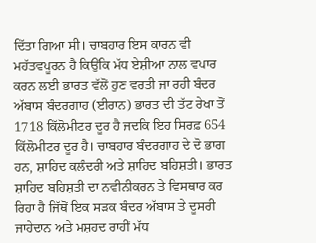ਦਿੱਤਾ ਗਿਆ ਸੀ। ਚਾਬਹਾਰ ਇਸ ਕਾਰਨ ਵੀ ਮਹੱਤਵਪੂਰਨ ਹੈ ਕਿਉਂਕਿ ਮੱਧ ਏਸ਼ੀਆ ਨਾਲ ਵਪਾਰ ਕਰਨ ਲਈ ਭਾਰਤ ਵੱਲੋਂ ਹੁਣ ਵਰਤੀ ਜਾ ਰਹੀ ਬੰਦਰ ਅੱਬਾਸ ਬੰਦਰਗਾਹ (ਈਰਾਨ) ਭਾਰਤ ਦੀ ਤੱਟ ਰੇਖਾ ਤੋਂ 1718 ਕਿੱਲੋਮੀਟਰ ਦੂਰ ਹੈ ਜਦਕਿ ਇਹ ਸਿਰਫ਼ 654 ਕਿੱਲੋਮੀਟਰ ਦੂਰ ਹੈ। ਚਾਬਹਾਰ ਬੰਦਰਗਾਹ ਦੇ ਦੋ ਭਾਗ ਹਨ, ਸ਼ਾਹਿਦ ਕਲੰਦਰੀ ਅਤੇ ਸ਼ਾਹਿਦ ਬਹਿਸ਼ਤੀ। ਭਾਰਤ ਸ਼ਾਹਿਦ ਬਹਿਸ਼ਤੀ ਦਾ ਨਵੀਨੀਕਰਨ ਤੇ ਵਿਸਥਾਰ ਕਰ ਰਿਹਾ ਹੈ ਜਿੱਥੋਂ ਇਕ ਸੜਕ ਬੰਦਰ ਅੱਬਾਸ ਤੇ ਦੂਸਰੀ ਜਾਹੇਦਾਨ ਅਤੇ ਮਸ਼ਹਦ ਰਾਹੀਂ ਮੱਧ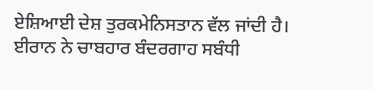ਏਸ਼ਿਆਈ ਦੇਸ਼ ਤੁਰਕਮੇਨਿਸਤਾਨ ਵੱਲ ਜਾਂਦੀ ਹੈ।
ਈਰਾਨ ਨੇ ਚਾਬਹਾਰ ਬੰਦਰਗਾਹ ਸਬੰਧੀ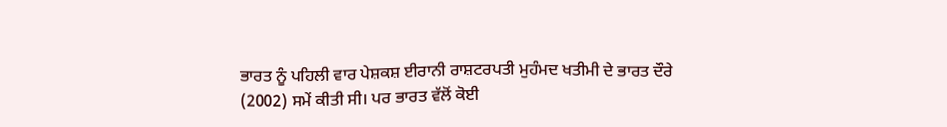ਭਾਰਤ ਨੂੰ ਪਹਿਲੀ ਵਾਰ ਪੇਸ਼ਕਸ਼ ਈਰਾਨੀ ਰਾਸ਼ਟਰਪਤੀ ਮੁਹੰਮਦ ਖਤੀਮੀ ਦੇ ਭਾਰਤ ਦੌਰੇ (2002) ਸਮੇਂ ਕੀਤੀ ਸੀ। ਪਰ ਭਾਰਤ ਵੱਲੋਂ ਕੋਈ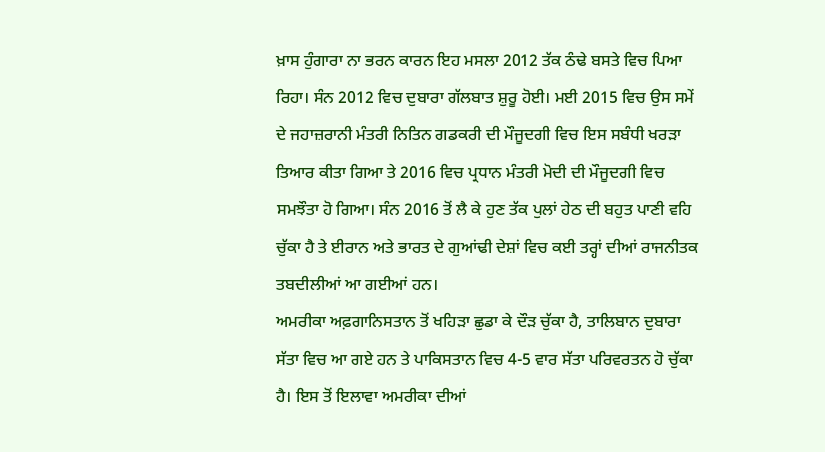ਖ਼ਾਸ ਹੁੰਗਾਰਾ ਨਾ ਭਰਨ ਕਾਰਨ ਇਹ ਮਸਲਾ 2012 ਤੱਕ ਠੰਢੇ ਬਸਤੇ ਵਿਚ ਪਿਆ ਰਿਹਾ। ਸੰਨ 2012 ਵਿਚ ਦੁਬਾਰਾ ਗੱਲਬਾਤ ਸ਼ੁਰੂ ਹੋਈ। ਮਈ 2015 ਵਿਚ ਉਸ ਸਮੇਂ ਦੇ ਜਹਾਜ਼ਰਾਨੀ ਮੰਤਰੀ ਨਿਤਿਨ ਗਡਕਰੀ ਦੀ ਮੌਜੂਦਗੀ ਵਿਚ ਇਸ ਸਬੰਧੀ ਖਰੜਾ ਤਿਆਰ ਕੀਤਾ ਗਿਆ ਤੇ 2016 ਵਿਚ ਪ੍ਰਧਾਨ ਮੰਤਰੀ ਮੋਦੀ ਦੀ ਮੌਜੂਦਗੀ ਵਿਚ ਸਮਝੌਤਾ ਹੋ ਗਿਆ। ਸੰਨ 2016 ਤੋਂ ਲੈ ਕੇ ਹੁਣ ਤੱਕ ਪੁਲਾਂ ਹੇਠ ਦੀ ਬਹੁਤ ਪਾਣੀ ਵਹਿ ਚੁੱਕਾ ਹੈ ਤੇ ਈਰਾਨ ਅਤੇ ਭਾਰਤ ਦੇ ਗੁਆਂਢੀ ਦੇਸ਼ਾਂ ਵਿਚ ਕਈ ਤਰ੍ਹਾਂ ਦੀਆਂ ਰਾਜਨੀਤਕ ਤਬਦੀਲੀਆਂ ਆ ਗਈਆਂ ਹਨ।
ਅਮਰੀਕਾ ਅਫ਼ਗਾਨਿਸਤਾਨ ਤੋਂ ਖਹਿੜਾ ਛੁਡਾ ਕੇ ਦੌੜ ਚੁੱਕਾ ਹੈ, ਤਾਲਿਬਾਨ ਦੁਬਾਰਾ ਸੱਤਾ ਵਿਚ ਆ ਗਏ ਹਨ ਤੇ ਪਾਕਿਸਤਾਨ ਵਿਚ 4-5 ਵਾਰ ਸੱਤਾ ਪਰਿਵਰਤਨ ਹੋ ਚੁੱਕਾ ਹੈ। ਇਸ ਤੋਂ ਇਲਾਵਾ ਅਮਰੀਕਾ ਦੀਆਂ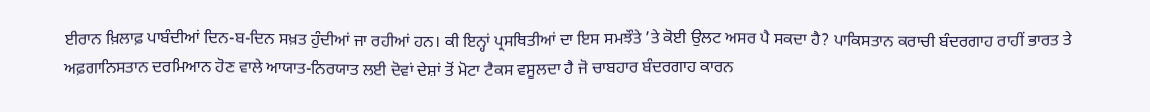ਈਰਾਨ ਖ਼ਿਲਾਫ਼ ਪਾਬੰਦੀਆਂ ਦਿਨ-ਬ-ਦਿਨ ਸਖ਼ਤ ਹੁੰਦੀਆਂ ਜਾ ਰਹੀਆਂ ਹਨ। ਕੀ ਇਨ੍ਹਾਂ ਪ੍ਰਸਥਿਤੀਆਂ ਦਾ ਇਸ ਸਮਝੌਤੇ ’ਤੇ ਕੋਈ ਉਲਟ ਅਸਰ ਪੈ ਸਕਦਾ ਹੈ? ਪਾਕਿਸਤਾਨ ਕਰਾਚੀ ਬੰਦਰਗਾਹ ਰਾਹੀਂ ਭਾਰਤ ਤੇ ਅਫ਼ਗਾਨਿਸਤਾਨ ਦਰਮਿਆਨ ਹੋਣ ਵਾਲੇ ਆਯਾਤ-ਨਿਰਯਾਤ ਲਈ ਦੋਵਾਂ ਦੇਸ਼ਾਂ ਤੋਂ ਮੋਟਾ ਟੈਕਸ ਵਸੂਲਦਾ ਹੈ ਜੋ ਚਾਬਹਾਰ ਬੰਦਰਗਾਹ ਕਾਰਨ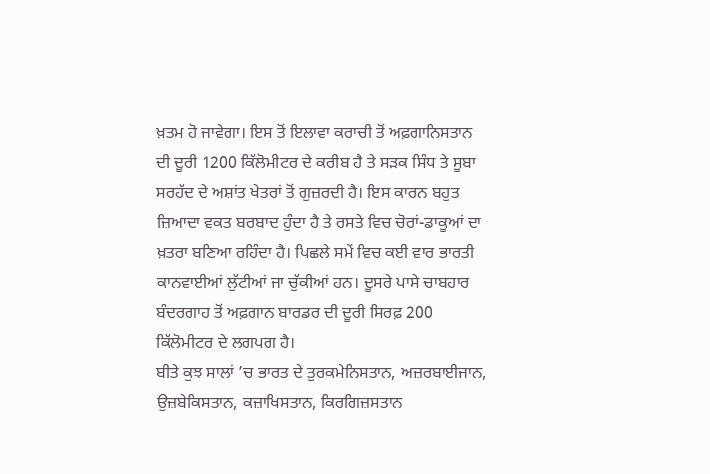ਖ਼ਤਮ ਹੋ ਜਾਵੇਗਾ। ਇਸ ਤੋਂ ਇਲਾਵਾ ਕਰਾਚੀ ਤੋਂ ਅਫ਼ਗਾਨਿਸਤਾਨ ਦੀ ਦੂਰੀ 1200 ਕਿੱਲੋਮੀਟਰ ਦੇ ਕਰੀਬ ਹੈ ਤੇ ਸੜਕ ਸਿੰਧ ਤੇ ਸੂਬਾ ਸਰਹੱਦ ਦੇ ਅਸ਼ਾਂਤ ਖੇਤਰਾਂ ਤੋਂ ਗੁਜ਼ਰਦੀ ਹੈ। ਇਸ ਕਾਰਨ ਬਹੁਤ ਜ਼ਿਆਦਾ ਵਕਤ ਬਰਬਾਦ ਹੁੰਦਾ ਹੈ ਤੇ ਰਸਤੇ ਵਿਚ ਚੋਰਾਂ-ਡਾਕੂਆਂ ਦਾ ਖ਼ਤਰਾ ਬਣਿਆ ਰਹਿੰਦਾ ਹੈ। ਪਿਛਲੇ ਸਮੇਂ ਵਿਚ ਕਈ ਵਾਰ ਭਾਰਤੀ ਕਾਨਵਾਈਆਂ ਲੁੱਟੀਆਂ ਜਾ ਚੁੱਕੀਆਂ ਹਨ। ਦੂਸਰੇ ਪਾਸੇ ਚਾਬਹਾਰ ਬੰਦਰਗਾਹ ਤੋਂ ਅਫ਼ਗਾਨ ਬਾਰਡਰ ਦੀ ਦੂਰੀ ਸਿਰਫ਼ 200 ਕਿੱਲੋਮੀਟਰ ਦੇ ਲਗਪਗ ਹੈ।
ਬੀਤੇ ਕੁਝ ਸਾਲਾਂ ’ਚ ਭਾਰਤ ਦੇ ਤੁਰਕਮੇਨਿਸਤਾਨ, ਅਜ਼ਰਬਾਈਜਾਨ, ਉਜ਼ਬੇਕਿਸਤਾਨ, ਕਜ਼ਾਖਿਸਤਾਨ, ਕਿਰਗਿਜ਼ਸਤਾਨ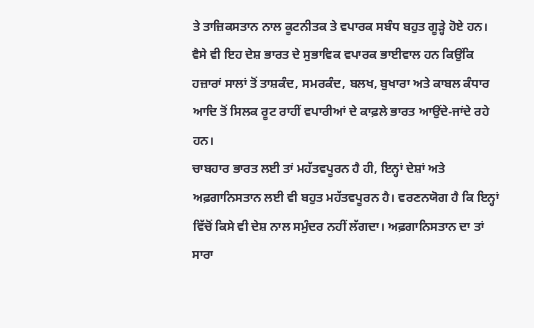ਤੇ ਤਾਜ਼ਿਕਸਤਾਨ ਨਾਲ ਕੂਟਨੀਤਕ ਤੇ ਵਪਾਰਕ ਸਬੰਧ ਬਹੁਤ ਗੂੜ੍ਹੇ ਹੋਏ ਹਨ। ਵੈਸੇ ਵੀ ਇਹ ਦੇਸ਼ ਭਾਰਤ ਦੇ ਸੁਭਾਵਿਕ ਵਪਾਰਕ ਭਾਈਵਾਲ ਹਨ ਕਿਉਂਕਿ ਹਜ਼ਾਰਾਂ ਸਾਲਾਂ ਤੋਂ ਤਾਸ਼ਕੰਦ, ਸਮਰਕੰਦ, ਬਲਖ, ਬੁਖਾਰਾ ਅਤੇ ਕਾਬਲ ਕੰਧਾਰ ਆਦਿ ਤੋਂ ਸਿਲਕ ਰੂਟ ਰਾਹੀਂ ਵਪਾਰੀਆਂ ਦੇ ਕਾਫ਼ਲੇ ਭਾਰਤ ਆਉਂਦੇ-ਜਾਂਦੇ ਰਹੇ ਹਨ।
ਚਾਬਹਾਰ ਭਾਰਤ ਲਈ ਤਾਂ ਮਹੱਤਵਪੂਰਨ ਹੈ ਹੀ, ਇਨ੍ਹਾਂ ਦੇਸ਼ਾਂ ਅਤੇ ਅਫ਼ਗਾਨਿਸਤਾਨ ਲਈ ਵੀ ਬਹੁਤ ਮਹੱਤਵਪੂਰਨ ਹੈ। ਵਰਣਨਯੋਗ ਹੈ ਕਿ ਇਨ੍ਹਾਂ ਵਿੱਚੋਂ ਕਿਸੇ ਵੀ ਦੇਸ਼ ਨਾਲ ਸਮੁੰਦਰ ਨਹੀਂ ਲੱਗਦਾ। ਅਫ਼ਗਾਨਿਸਤਾਨ ਦਾ ਤਾਂ ਸਾਰਾ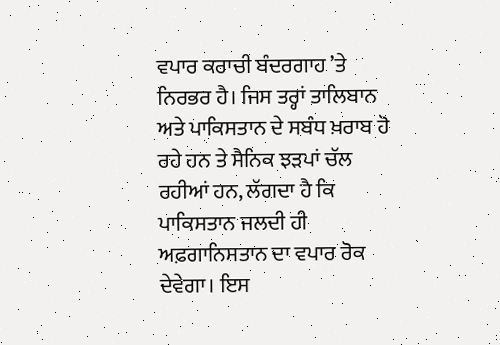ਵਪਾਰ ਕਰਾਚੀ ਬੰਦਰਗਾਹ ’ਤੇ ਨਿਰਭਰ ਹੈ। ਜਿਸ ਤਰ੍ਹਾਂ ਤਾਲਿਬਾਨ ਅਤੇ ਪਾਕਿਸਤਾਨ ਦੇ ਸਬੰਧ ਖ਼ਰਾਬ ਹੋ ਰਹੇ ਹਨ ਤੇ ਸੈਨਿਕ ਝੜਪਾਂ ਚੱਲ ਰਹੀਆਂ ਹਨ, ਲੱਗਦਾ ਹੈ ਕਿ ਪਾਕਿਸਤਾਨ ਜਲਦੀ ਹੀ ਅਫ਼ਗਾਨਿਸਤਾਨ ਦਾ ਵਪਾਰ ਰੋਕ ਦੇਵੇਗਾ। ਇਸ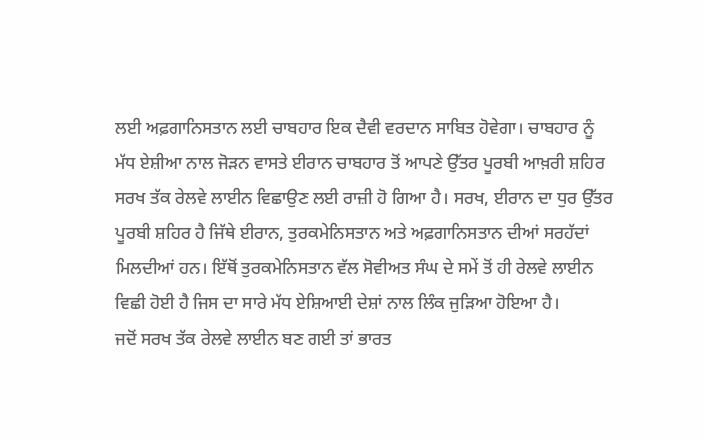ਲਈ ਅਫ਼ਗਾਨਿਸਤਾਨ ਲਈ ਚਾਬਹਾਰ ਇਕ ਦੈਵੀ ਵਰਦਾਨ ਸਾਬਿਤ ਹੋਵੇਗਾ। ਚਾਬਹਾਰ ਨੂੰ ਮੱਧ ਏਸ਼ੀਆ ਨਾਲ ਜੋੜਨ ਵਾਸਤੇ ਈਰਾਨ ਚਾਬਹਾਰ ਤੋਂ ਆਪਣੇ ਉੱਤਰ ਪੂਰਬੀ ਆਖ਼ਰੀ ਸ਼ਹਿਰ ਸਰਖ ਤੱਕ ਰੇਲਵੇ ਲਾਈਨ ਵਿਛਾਉਣ ਲਈ ਰਾਜ਼ੀ ਹੋ ਗਿਆ ਹੈ। ਸਰਖ, ਈਰਾਨ ਦਾ ਧੁਰ ਉੱਤਰ ਪੂਰਬੀ ਸ਼ਹਿਰ ਹੈ ਜਿੱਥੇ ਈਰਾਨ, ਤੁਰਕਮੇਨਿਸਤਾਨ ਅਤੇ ਅਫ਼ਗਾਨਿਸਤਾਨ ਦੀਆਂ ਸਰਹੱਦਾਂ ਮਿਲਦੀਆਂ ਹਨ। ਇੱਥੋਂ ਤੁਰਕਮੇਨਿਸਤਾਨ ਵੱਲ ਸੋਵੀਅਤ ਸੰਘ ਦੇ ਸਮੇਂ ਤੋਂ ਹੀ ਰੇਲਵੇ ਲਾਈਨ ਵਿਛੀ ਹੋਈ ਹੈ ਜਿਸ ਦਾ ਸਾਰੇ ਮੱਧ ਏਸ਼ਿਆਈ ਦੇਸ਼ਾਂ ਨਾਲ ਲਿੰਕ ਜੁੜਿਆ ਹੋਇਆ ਹੈ।
ਜਦੋਂ ਸਰਖ ਤੱਕ ਰੇਲਵੇ ਲਾਈਨ ਬਣ ਗਈ ਤਾਂ ਭਾਰਤ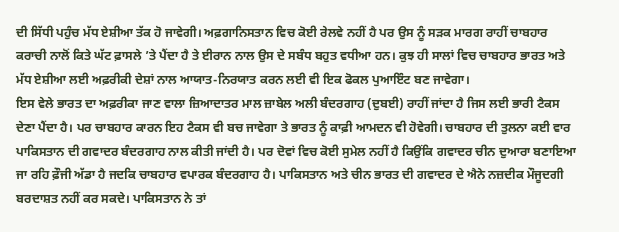ਦੀ ਸਿੱਧੀ ਪਹੁੰਚ ਮੱਧ ਏਸ਼ੀਆ ਤੱਕ ਹੋ ਜਾਵੇਗੀ। ਅਫ਼ਗਾਨਿਸਤਾਨ ਵਿਚ ਕੋਈ ਰੇਲਵੇ ਨਹੀਂ ਹੈ ਪਰ ਉਸ ਨੂੰ ਸੜਕ ਮਾਰਗ ਰਾਹੀਂ ਚਾਬਹਾਰ ਕਰਾਚੀ ਨਾਲੋਂ ਕਿਤੇ ਘੱਟ ਫ਼ਾਸਲੇ ’ਤੇ ਪੈਂਦਾ ਹੈ ਤੇ ਈਰਾਨ ਨਾਲ ਉਸ ਦੇ ਸਬੰਧ ਬਹੁਤ ਵਧੀਆ ਹਨ। ਕੁਝ ਹੀ ਸਾਲਾਂ ਵਿਚ ਚਾਬਹਾਰ ਭਾਰਤ ਅਤੇ ਮੱਧ ਏਸ਼ੀਆ ਲਈ ਅਫ਼ਰੀਕੀ ਦੇਸ਼ਾਂ ਨਾਲ ਆਯਾਤ-ਨਿਰਯਾਤ ਕਰਨ ਲਈ ਵੀ ਇਕ ਫੋਕਲ ਪੁਆਇੰਟ ਬਣ ਜਾਵੇਗਾ।
ਇਸ ਵੇਲੇ ਭਾਰਤ ਦਾ ਅਫ਼ਰੀਕਾ ਜਾਣ ਵਾਲਾ ਜ਼ਿਆਦਾਤਰ ਮਾਲ ਜ਼ਾਬੇਲ ਅਲੀ ਬੰਦਰਗਾਹ (ਦੁਬਈ) ਰਾਹੀਂ ਜਾਂਦਾ ਹੈ ਜਿਸ ਲਈ ਭਾਰੀ ਟੈਕਸ ਦੇਣਾ ਪੈਂਦਾ ਹੈ। ਪਰ ਚਾਬਹਾਰ ਕਾਰਨ ਇਹ ਟੈਕਸ ਵੀ ਬਚ ਜਾਵੇਗਾ ਤੇ ਭਾਰਤ ਨੂੰ ਕਾਫ਼ੀ ਆਮਦਨ ਵੀ ਹੋਵੇਗੀ। ਚਾਬਹਾਰ ਦੀ ਤੁਲਨਾ ਕਈ ਵਾਰ ਪਾਕਿਸਤਾਨ ਦੀ ਗਵਾਦਰ ਬੰਦਰਗਾਹ ਨਾਲ ਕੀਤੀ ਜਾਂਦੀ ਹੈ। ਪਰ ਦੋਵਾਂ ਵਿਚ ਕੋਈ ਸੁਮੇਲ ਨਹੀਂ ਹੈ ਕਿਉਂਕਿ ਗਵਾਦਰ ਚੀਨ ਦੁਆਰਾ ਬਣਾਇਆ ਜਾ ਰਹਿ ਫ਼ੌਜੀ ਅੱਡਾ ਹੈ ਜਦਕਿ ਚਾਬਹਾਰ ਵਪਾਰਕ ਬੰਦਰਗਾਹ ਹੈ। ਪਾਕਿਸਤਾਨ ਅਤੇ ਚੀਨ ਭਾਰਤ ਦੀ ਗਵਾਦਰ ਦੇ ਐਨੇ ਨਜ਼ਦੀਕ ਮੌਜੂਦਗੀ ਬਰਦਾਸ਼ਤ ਨਹੀਂ ਕਰ ਸਕਦੇ। ਪਾਕਿਸਤਾਨ ਨੇ ਤਾਂ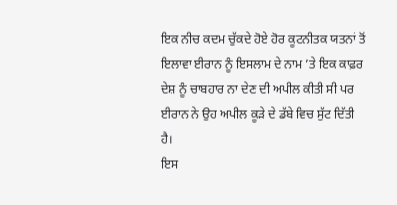ਇਕ ਨੀਚ ਕਦਮ ਚੁੱਕਦੇ ਹੋਏ ਹੋਰ ਕੂਟਨੀਤਕ ਯਤਨਾਂ ਤੋਂ ਇਲਾਵਾ ਈਰਾਨ ਨੂੰ ਇਸਲਾਮ ਦੇ ਨਾਮ ’ਤੇ ਇਕ ਕਾਫ਼ਰ ਦੇਸ਼ ਨੂੰ ਚਾਬਹਾਰ ਨਾ ਦੇਣ ਦੀ ਅਪੀਲ ਕੀਤੀ ਸੀ ਪਰ ਈਰਾਨ ਨੇ ਉਹ ਅਪੀਲ ਕੂੜੇ ਦੇ ਡੱਬੇ ਵਿਚ ਸੁੱਟ ਦਿੱਤੀ ਹੈ।
ਇਸ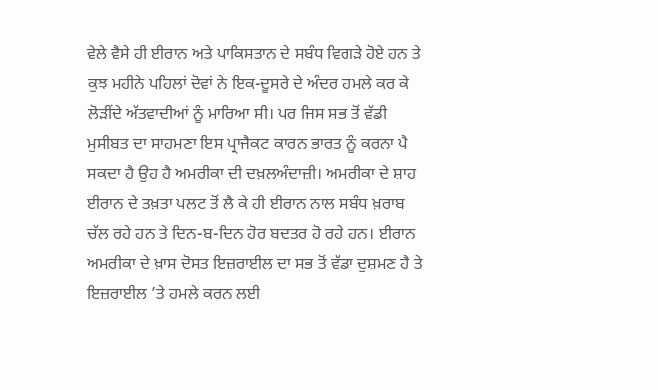ਵੇਲੇ ਵੈਸੇ ਹੀ ਈਰਾਨ ਅਤੇ ਪਾਕਿਸਤਾਨ ਦੇ ਸਬੰਧ ਵਿਗੜੇ ਹੋਏ ਹਨ ਤੇ ਕੁਝ ਮਹੀਨੇ ਪਹਿਲਾਂ ਦੋਵਾਂ ਨੇ ਇਕ-ਦੂਸਰੇ ਦੇ ਅੰਦਰ ਹਮਲੇ ਕਰ ਕੇ ਲੋੜੀਂਦੇ ਅੱਤਵਾਦੀਆਂ ਨੂੰ ਮਾਰਿਆ ਸੀ। ਪਰ ਜਿਸ ਸਭ ਤੋਂ ਵੱਡੀ ਮੁਸੀਬਤ ਦਾ ਸਾਹਮਣਾ ਇਸ ਪ੍ਰਾਜੈਕਟ ਕਾਰਨ ਭਾਰਤ ਨੂੰ ਕਰਨਾ ਪੈ ਸਕਦਾ ਹੈ ਉਹ ਹੈ ਅਮਰੀਕਾ ਦੀ ਦਖ਼ਲਅੰਦਾਜ਼ੀ। ਅਮਰੀਕਾ ਦੇ ਸ਼ਾਹ ਈਰਾਨ ਦੇ ਤਖ਼ਤਾ ਪਲਟ ਤੋਂ ਲੈ ਕੇ ਹੀ ਈਰਾਨ ਨਾਲ ਸਬੰਧ ਖ਼ਰਾਬ ਚੱਲ ਰਹੇ ਹਨ ਤੇ ਦਿਨ-ਬ-ਦਿਨ ਹੋਰ ਬਦਤਰ ਹੋ ਰਹੇ ਹਨ। ਈਰਾਨ ਅਮਰੀਕਾ ਦੇ ਖ਼ਾਸ ਦੋਸਤ ਇਜ਼ਰਾਈਲ ਦਾ ਸਭ ਤੋਂ ਵੱਡਾ ਦੁਸ਼ਮਣ ਹੈ ਤੇ ਇਜ਼ਰਾਈਲ ’ਤੇ ਹਮਲੇ ਕਰਨ ਲਈ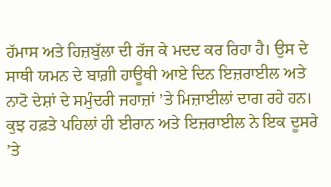ਹੱਮਾਸ ਅਤੇ ਹਿਜ਼ਬੁੱਲਾ ਦੀ ਰੱਜ ਕੇ ਮਦਦ ਕਰ ਰਿਹਾ ਹੈ। ਉਸ ਦੇ ਸਾਥੀ ਯਮਨ ਦੇ ਬਾਗ਼ੀ ਹਾਊਥੀ ਆਏ ਦਿਨ ਇਜ਼ਰਾਈਲ ਅਤੇ ਨਾਟੋ ਦੇਸ਼ਾਂ ਦੇ ਸਮੁੰਦਰੀ ਜਹਾਜ਼ਾਂ ’ਤੇ ਮਿਜ਼ਾਈਲਾਂ ਦਾਗ ਰਹੇ ਹਨ।
ਕੁਝ ਹਫ਼ਤੇ ਪਹਿਲਾਂ ਹੀ ਈਰਾਨ ਅਤੇ ਇਜ਼ਰਾਈਲ ਨੇ ਇਕ ਦੂਸਰੇ ’ਤੇ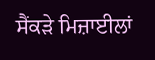ਸੈਂਕੜੇ ਮਿਜ਼ਾਈਲਾਂ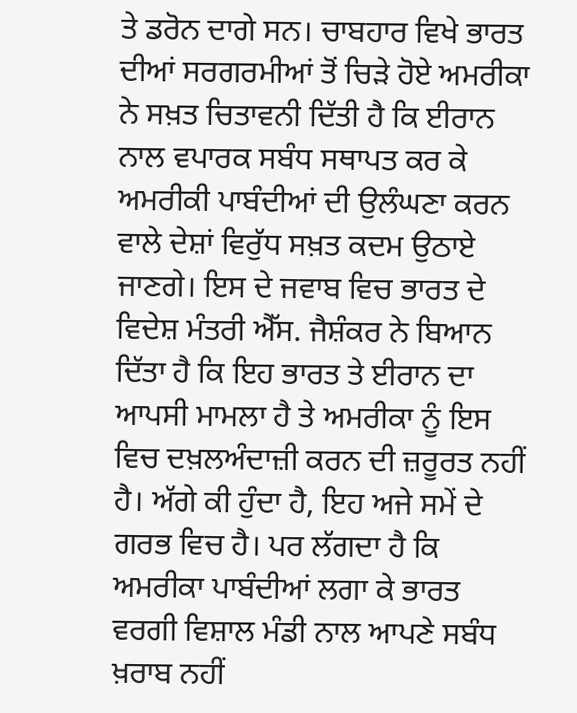ਤੇ ਡਰੋਨ ਦਾਗੇ ਸਨ। ਚਾਬਹਾਰ ਵਿਖੇ ਭਾਰਤ ਦੀਆਂ ਸਰਗਰਮੀਆਂ ਤੋਂ ਚਿੜੇ ਹੋਏ ਅਮਰੀਕਾ ਨੇ ਸਖ਼ਤ ਚਿਤਾਵਨੀ ਦਿੱਤੀ ਹੈ ਕਿ ਈਰਾਨ ਨਾਲ ਵਪਾਰਕ ਸਬੰਧ ਸਥਾਪਤ ਕਰ ਕੇ ਅਮਰੀਕੀ ਪਾਬੰਦੀਆਂ ਦੀ ਉਲੰਘਣਾ ਕਰਨ ਵਾਲੇ ਦੇਸ਼ਾਂ ਵਿਰੁੱਧ ਸਖ਼ਤ ਕਦਮ ਉਠਾਏ ਜਾਣਗੇ। ਇਸ ਦੇ ਜਵਾਬ ਵਿਚ ਭਾਰਤ ਦੇ ਵਿਦੇਸ਼ ਮੰਤਰੀ ਐੱਸ. ਜੈਸ਼ੰਕਰ ਨੇ ਬਿਆਨ ਦਿੱਤਾ ਹੈ ਕਿ ਇਹ ਭਾਰਤ ਤੇ ਈਰਾਨ ਦਾ ਆਪਸੀ ਮਾਮਲਾ ਹੈ ਤੇ ਅਮਰੀਕਾ ਨੂੰ ਇਸ ਵਿਚ ਦਖ਼ਲਅੰਦਾਜ਼ੀ ਕਰਨ ਦੀ ਜ਼ਰੂਰਤ ਨਹੀਂ ਹੈ। ਅੱਗੇ ਕੀ ਹੁੰਦਾ ਹੈ, ਇਹ ਅਜੇ ਸਮੇਂ ਦੇ ਗਰਭ ਵਿਚ ਹੈ। ਪਰ ਲੱਗਦਾ ਹੈ ਕਿ ਅਮਰੀਕਾ ਪਾਬੰਦੀਆਂ ਲਗਾ ਕੇ ਭਾਰਤ ਵਰਗੀ ਵਿਸ਼ਾਲ ਮੰਡੀ ਨਾਲ ਆਪਣੇ ਸਬੰਧ ਖ਼ਰਾਬ ਨਹੀਂ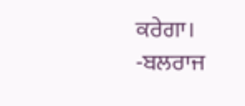ਕਰੇਗਾ।
-ਬਲਰਾਜ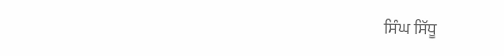ਸਿੰਘ ਸਿੱਧੂ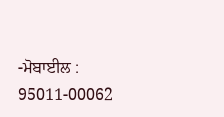-ਮੋਬਾਈਲ : 95011-00062